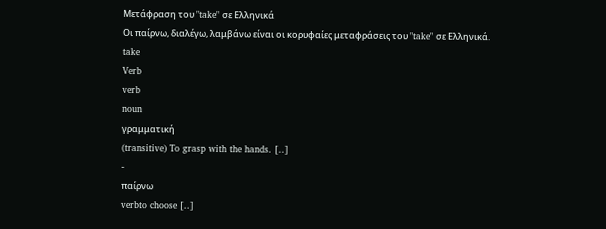Μετάφραση του "take" σε Ελληνικά
Οι παίρνω, διαλέγω, λαμβάνω είναι οι κορυφαίες μεταφράσεις του "take" σε Ελληνικά.
take
Verb
verb
noun
γραμματική
(transitive) To grasp with the hands. [..]
-
παίρνω
verbto choose [..]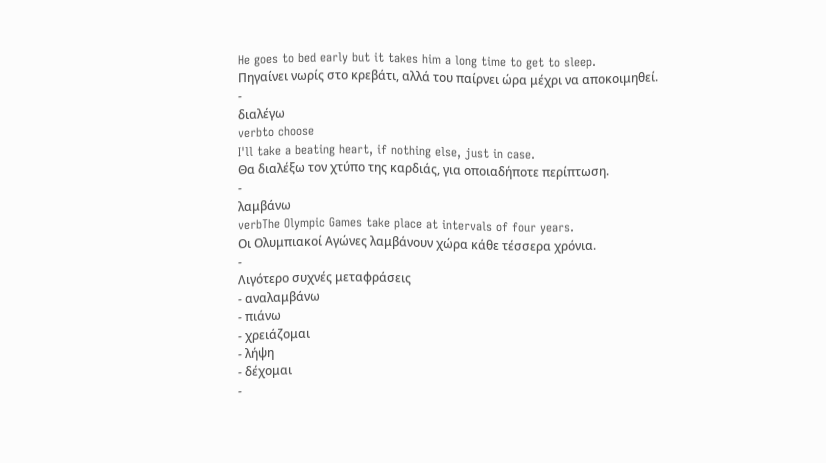He goes to bed early but it takes him a long time to get to sleep.
Πηγαίνει νωρίς στο κρεβάτι, αλλά του παίρνει ώρα μέχρι να αποκοιμηθεί.
-
διαλέγω
verbto choose
I'll take a beating heart, if nothing else, just in case.
Θα διαλέξω τον χτύπο της καρδιάς, για οποιαδήποτε περίπτωση.
-
λαμβάνω
verbThe Olympic Games take place at intervals of four years.
Οι Ολυμπιακοί Αγώνες λαμβάνουν χώρα κάθε τέσσερα χρόνια.
-
Λιγότερο συχνές μεταφράσεις
- αναλαμβάνω
- πιάνω
- χρειάζομαι
- λήψη
- δέχομαι
-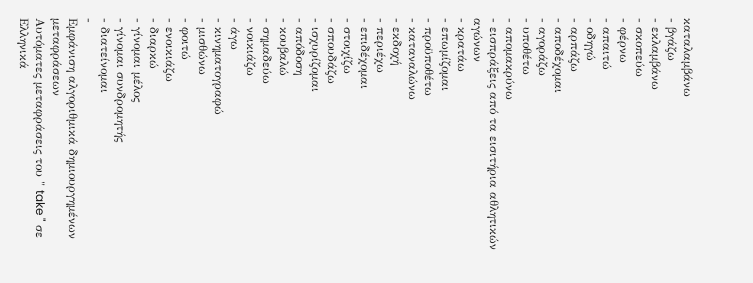καταλαμβάνω
- βγάζω
- εκλαμβάνω
- σκοπεύω
- φέρνω
- απαιτώ
- οδηγώ
- αρπάζω
- αποδέχομαι
- αγοράζω
- υποθέτω
- απομακρύνω
- εισπράξεις από τα εισιτήρια αθλητικών αγώνων
- κρατάω
- επωμίζομαι
- προϋποθέτω
- καταναλώνω
- εκδοχή
- περιέχω
- επιδέχομαι
- στοιχίζω
- σπουδάζω
- ισχυρίζομαι
- απόδοση
- κουβαλώ
- σημαδεύω
- νοικιάζω
- άγω
- κινηματογραφώ
- μισθώνω
- φοιτώ
- ενοικιάζω
- διαρκώ
- γίνομαι μέλος
- γίνομαι συνδρομητής
- διατείνομαι
-
Εμφάνιση αλγοριθμικά δημιουργημένων μεταφράσεων
Αυτόματες μεταφράσεις του " take " σε Ελληνικά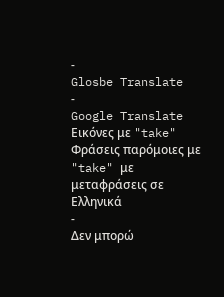-
Glosbe Translate
-
Google Translate
Εικόνες με "take"
Φράσεις παρόμοιες με "take" με μεταφράσεις σε Ελληνικά
-
Δεν μπορώ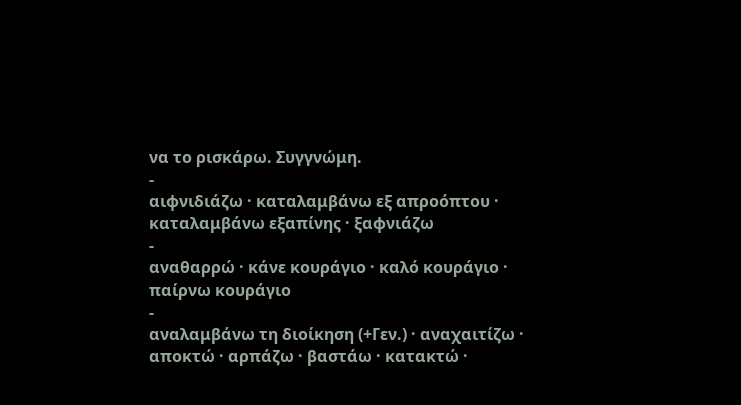να το ρισκάρω. Συγγνώμη.
-
αιφνιδιάζω · καταλαμβάνω εξ απροόπτου · καταλαμβάνω εξαπίνης · ξαφνιάζω
-
αναθαρρώ · κάνε κουράγιο · καλό κουράγιο · παίρνω κουράγιο
-
αναλαμβάνω τη διοίκηση (+Γεν.) · αναχαιτίζω · αποκτώ · αρπάζω · βαστάω · κατακτώ ·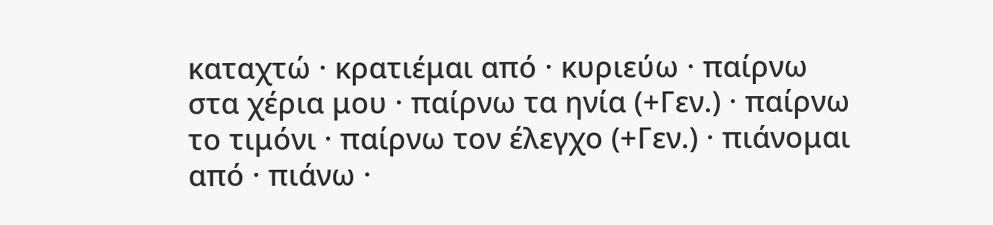καταχτώ · κρατιέμαι από · κυριεύω · παίρνω στα χέρια μου · παίρνω τα ηνία (+Γεν.) · παίρνω το τιμόνι · παίρνω τον έλεγχο (+Γεν.) · πιάνομαι από · πιάνω ·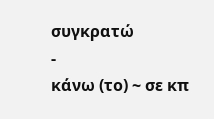συγκρατώ
-
κάνω (το) ~ σε κπ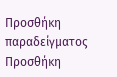Προσθήκη παραδείγματος
Προσθήκη